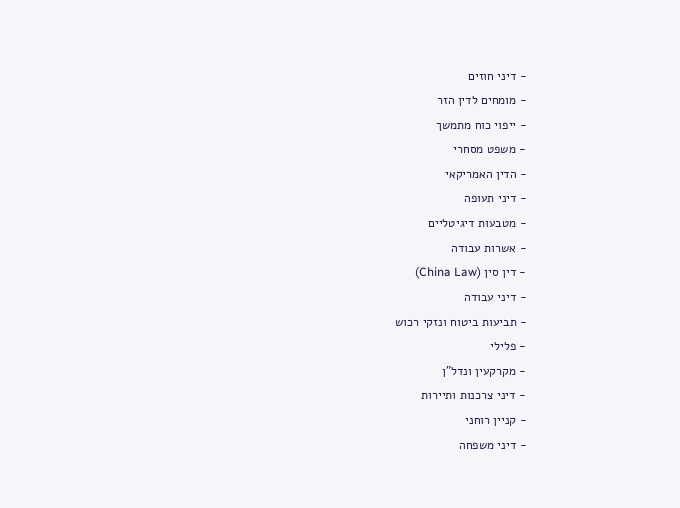- דיני חוזים
- מומחים לדין הזר
- ייפוי כוח מתמשך
- משפט מסחרי
- הדין האמריקאי
- דיני תעופה
- מטבעות דיגיטליים
- אשרות עבודה
- דין סין (China Law)
- דיני עבודה
- תביעות ביטוח ונזקי רכוש
- פלילי
- מקרקעין ונדל"ן
- דיני צרכנות ותיירות
- קניין רוחני
- דיני משפחה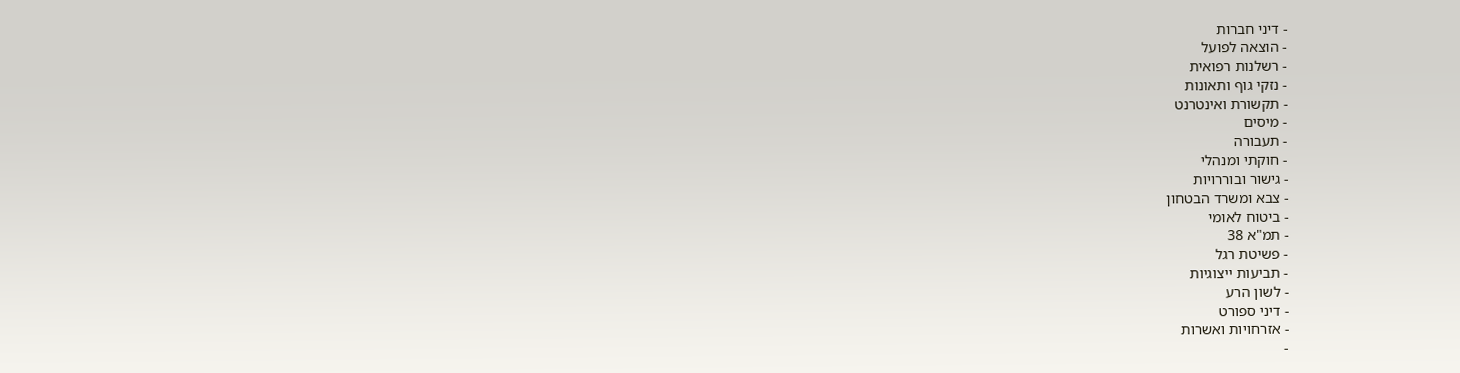- דיני חברות
- הוצאה לפועל
- רשלנות רפואית
- נזקי גוף ותאונות
- תקשורת ואינטרנט
- מיסים
- תעבורה
- חוקתי ומנהלי
- גישור ובוררויות
- צבא ומשרד הבטחון
- ביטוח לאומי
- תמ"א 38
- פשיטת רגל
- תביעות ייצוגיות
- לשון הרע
- דיני ספורט
- אזרחויות ואשרות
-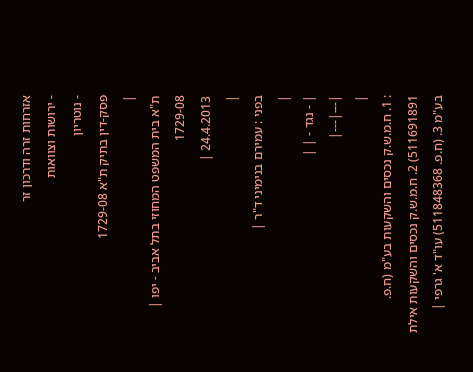אזרחות זרה ודרכון זר
- ירושות וצוואות
- נוטריון
פסק-דין בתיק ת"א 1729-08
|
ת"א בית המשפט המחוזי בתל אביב - יפו |
1729-08
24.4.2013 |
|
בפני : עמירם בנימיני ד"ר |
|
| - נגד - | |
|---|---|
|
: 1. ח.מ.ש.ק נכסים והשקעות בע"מ (ח.פ. 511691891) 2. ח.מ.ש.ק נכסים והשקעות אילת בע"מ 3. (ח.פ. 511848368) עו"ד א' גרפי |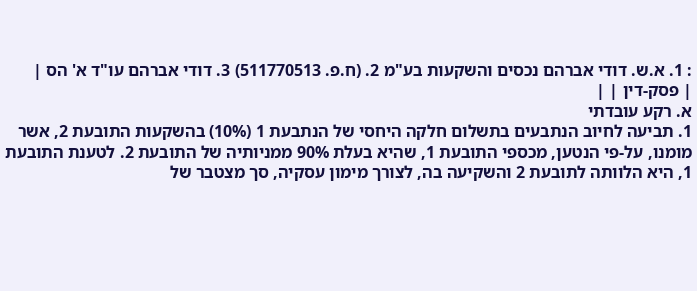: 1. א.ש. דודי אברהם נכסים והשקעות בע"מ 2. (ח.פ. 511770513) 3. דודי אברהם עו"ד א' הס |
| פסק-דין | |
א. רקע עובדתי
1. תביעה לחיוב הנתבעים בתשלום חלקה היחסי של הנתבעת 1 (10%) בהשקעות התובעת 2, אשר מומנו, על-פי הנטען, מכספי התובעת 1, שהיא בעלת 90% ממניותיה של התובעת 2. לטענת התובעת 1, היא הלוותה לתובעת 2 והשקיעה בה, לצורך מימון עסקיה, סך מצטבר של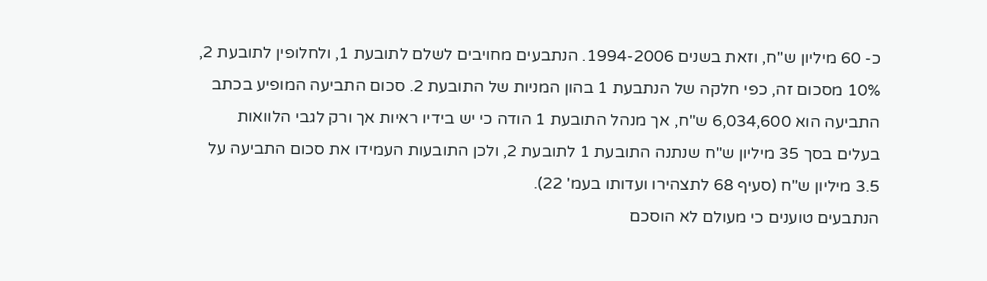כ- 60 מיליון ש"ח, וזאת בשנים 1994-2006. הנתבעים מחויבים לשלם לתובעת 1, ולחלופין לתובעת 2, 10% מסכום זה, כפי חלקה של הנתבעת 1 בהון המניות של התובעת 2. סכום התביעה המופיע בכתב התביעה הוא 6,034,600 ש"ח, אך מנהל התובעת 1 הודה כי יש בידיו ראיות אך ורק לגבי הלוואות בעלים בסך 35 מיליון ש"ח שנתנה התובעת 1 לתובעת 2, ולכן התובעות העמידו את סכום התביעה על 3.5 מיליון ש"ח (סעיף 68 לתצהירו ועדותו בעמ' 22).
הנתבעים טוענים כי מעולם לא הוסכם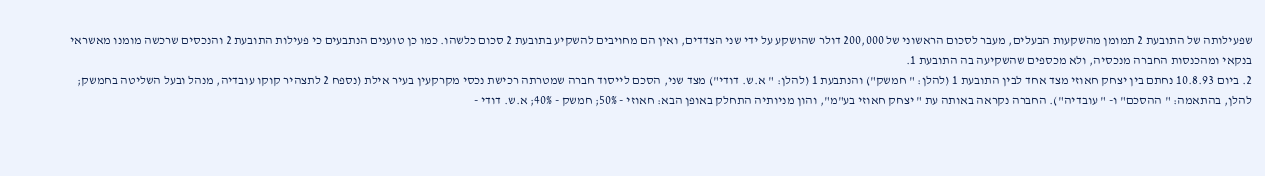שפעילותה של התובעת 2 תמומן מהשקעות הבעלים, מעבר לסכום הראשוני של 200,000 דולר שהושקע על ידי שני הצדדים, ואין הם מחויבים להשקיע בתובעת 2 סכום כלשהו. כמו כן טוענים הנתבעים כי פעילות התובעת 2 והנכסים שרכשה מומנו מאשראי בנקאי ומהכנסות החברה מנכסיה, ולא מכספים שהשקיעה בה התובעת 1.
2. ביום 10.8.93 נחתם בין יצחק חאוזי מצד אחד לבין התובעת 1 (להלן: " חמשק") והנתבעת 1 (להלן: " א.ש. דודי") מצד שני, הסכם לייסוד חברה שמטרתה רכישת נכסי מקרקעין בעיר אילת (נספח 2 לתצהיר קוקו עובדיה, מנהל ובעל השליטה בחמשק; להלן, בהתאמה: " ההסכם" ו- " עובדיה"). החברה נקראה באותה עת " יצחק חאוזי בע"מ", והון מניותיה התחלק באופן הבא: חאוזי - 50%; חמשק - 40%; א.ש. דודי -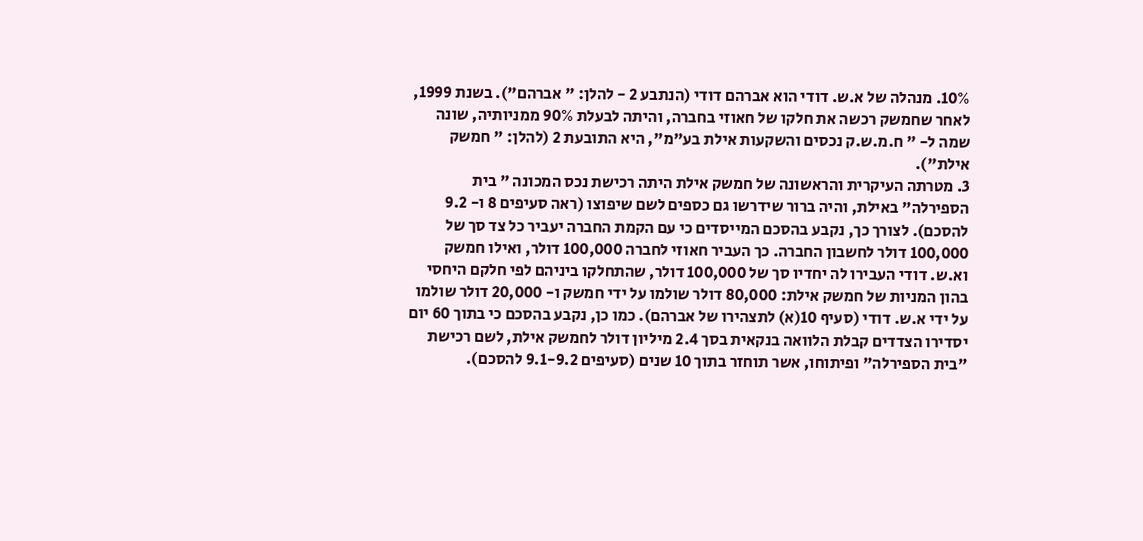10%. מנהלה של א.ש. דודי הוא אברהם דודי (הנתבע 2 - להלן: " אברהם"). בשנת 1999, לאחר שחמשק רכשה את חלקו של חאוזי בחברה, והיתה לבעלת 90% ממניותיה, שונה שמה ל- " ח.מ.ש.ק נכסים והשקעות אילת בע"מ", היא התובעת 2 (להלן: " חמשק אילת").
3. מטרתה העיקרית והראשונה של חמשק אילת היתה רכישת נכס המכונה " בית הספירלה" באילת, והיה ברור שידרשו גם כספים לשם שיפוצו (ראה סעיפים 8 ו- 9.2 להסכם). לצורך כך, נקבע בהסכם המייסדים כי עם הקמת החברה יעביר כל צד סך של 100,000 דולר לחשבון החברה. כך העביר חאוזי לחברה 100,000 דולר, ואילו חמשק וא.ש. דודי העבירו לה יחדיו סך של 100,000 דולר, שהתחלקו ביניהם לפי חלקם היחסי בהון המניות של חמשק אילת: 80,000 דולר שולמו על ידי חמשק ו- 20,000 דולר שולמו על ידי א.ש. דודי (סעיף 10(א) לתצהירו של אברהם). כמו כן, נקבע בהסכם כי בתוך 60 יום יסדירו הצדדים קבלת הלוואה בנקאית בסך 2.4 מיליון דולר לחמשק אילת, לשם רכישת "בית הספירלה" ופיתוחו, אשר תוחזר בתוך 10 שנים (סעיפים 9.1-9.2 להסכם).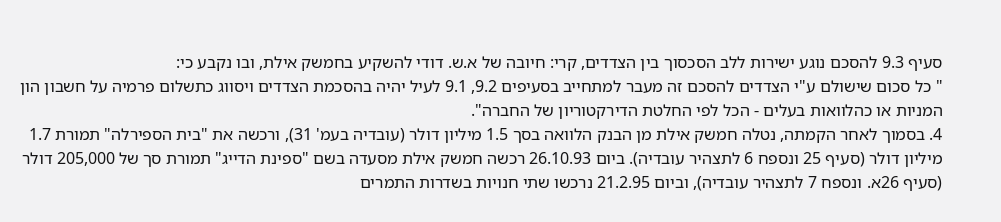סעיף 9.3 להסכם נוגע ישירות ללב הסכסוך בין הצדדים, קרי: חיובה של א.ש. דודי להשקיע בחמשק אילת, ובו נקבע כי:
" כל סכום שישולם ע"י הצדדים להסכם זה מעבר למתחייב בסעיפים 9.2, 9.1 לעיל יהיה בהסכמת הצדדים ויסווג כתשלום פרמיה על חשבון הון המניות או כהלוואות בעלים - הכל לפי החלטת הדירקטוריון של החברה".
4. בסמוך לאחר הקמתה, נטלה חמשק אילת מן הבנק הלוואה בסך 1.5 מיליון דולר (עובדיה בעמ' 31), ורכשה את "בית הספירלה" תמורת 1.7 מיליון דולר (סעיף 25 ונספח 6 לתצהיר עובדיה). ביום 26.10.93 רכשה חמשק אילת מסעדה בשם "ספינת הדייג" תמורת סך של 205,000 דולר (סעיף 26א. ונספח 7 לתצהיר עובדיה), וביום 21.2.95 נרכשו שתי חנויות בשדרות התמרים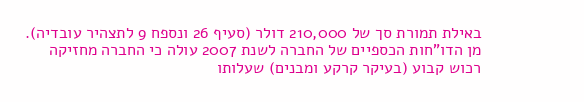באילת תמורת סך של 210,000 דולר (סעיף 26 ונספח 9 לתצהיר עובדיה). מן הדו"חות הכספיים של החברה לשנת 2007 עולה כי החברה מחזיקה רכוש קבוע (בעיקר קרקע ומבנים) שעלותו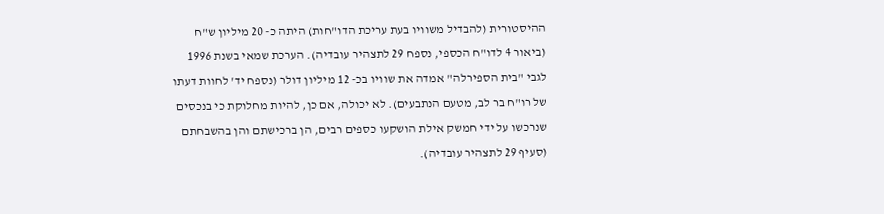ההיסטורית (להבדיל משוויו בעת עריכת הדו"חות) היתה כ- 20 מיליון ש"ח (ביאור 4 לדו"ח הכספי, נספח 29 לתצהיר עובדיה). הערכת שמאי בשנת 1996 לגבי "בית הספירלה" אמדה את שוויו בכ- 12 מיליון דולר (נספח יד' לחוות דעתו של רו"ח בר לב, מטעם הנתבעים). לא יכולה, אם כן, להיות מחלוקת כי בנכסים שנרכשו על ידי חמשק אילת הושקעו כספים רבים, הן ברכישתם והן בהשבחתם (סעיף 29 לתצהיר עובדיה).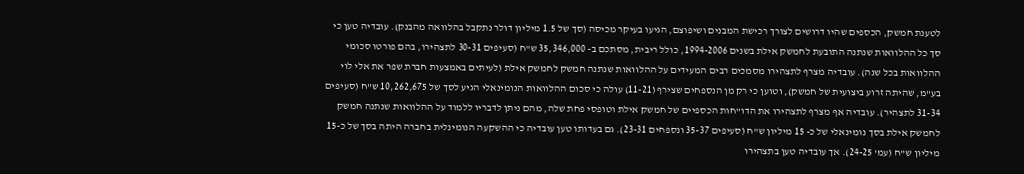לטענת חמשק, הכספים שהיו דרושים לצורך רכישת המבנים ושיפוצם, הגיעו בעיקר מכיסה (סך של 1.5 מיליון דולר נתקבל בהלוואה מהבנק). עובדיה טען כי סך כל ההלוואות שנתנה התובעת לחמשק אילת בשנים 1994-2006, כולל ריבית, מסתכם ב- 35,346,000 ש"ח (סעיפים 30-31 לתצהירו, בהם פורטו סכומי ההלוואות בכל שנה). עובדיה מצרף לתצהירו מסמכים רבים המעידים על ההלוואות שנתנה חמשק לחמשק אילת (לעיתים באמצעות חברת שפר את אלי לוי בע"מ, שהיתה זרוע ביצועית של חמשק), וטוען כי רק מן הנספחים שצירף (11-21) עולה כי סכום ההלוואות הנומינאלי הגיע לסך של 10,262,675 ש"ח (סעיפים 31-34 לתצהיר). עובדיה אף מצרף לתצהירו את הדו"חות הכספיים של חמשק אילת וטופסי פחת שלה, מהם ניתן לדבריו ללמוד על ההלוואות שנתנה חמשק לחמשק אילת בסך נומינאלי של כ- 15 מיליון ש"ח (סעיפים 35-37 ונספחים 23-31). גם בעדותו טען עובדיה כי ההשקעה הנומינלית בחברה היתה בסך של כ-15 מיליון ש"ח (עמ' 24-25). אך עובדיה טען בתצהירו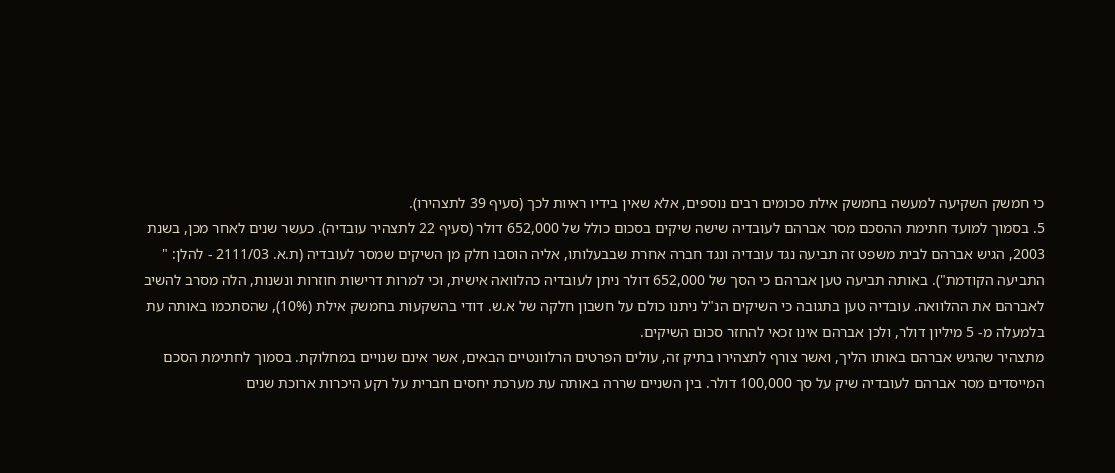כי חמשק השקיעה למעשה בחמשק אילת סכומים רבים נוספים, אלא שאין בידיו ראיות לכך (סעיף 39 לתצהירו).
5. בסמוך למועד חתימת ההסכם מסר אברהם לעובדיה שישה שיקים בסכום כולל של 652,000 דולר (סעיף 22 לתצהיר עובדיה). כעשר שנים לאחר מכן, בשנת 2003, הגיש אברהם לבית משפט זה תביעה נגד עובדיה ונגד חברה אחרת שבבעלותו, אליה הוסבו חלק מן השיקים שמסר לעובדיה (ת.א. 2111/03 - להלן: " התביעה הקודמת"). באותה תביעה טען אברהם כי הסך של 652,000 דולר ניתן לעובדיה כהלוואה אישית, וכי למרות דרישות חוזרות ונשנות, הלה מסרב להשיב לאברהם את ההלוואה. עובדיה טען בתגובה כי השיקים הנ"ל ניתנו כולם על חשבון חלקה של א.ש. דודי בהשקעות בחמשק אילת (10%), שהסתכמו באותה עת בלמעלה מ- 5 מיליון דולר, ולכן אברהם אינו זכאי להחזר סכום השיקים.
מתצהיר שהגיש אברהם באותו הליך, ואשר צורף לתצהירו בתיק זה, עולים הפרטים הרלוונטיים הבאים, אשר אינם שנויים במחלוקת. בסמוך לחתימת הסכם המייסדים מסר אברהם לעובדיה שיק על סך 100,000 דולר. בין השניים שררה באותה עת מערכת יחסים חברית על רקע היכרות ארוכת שנים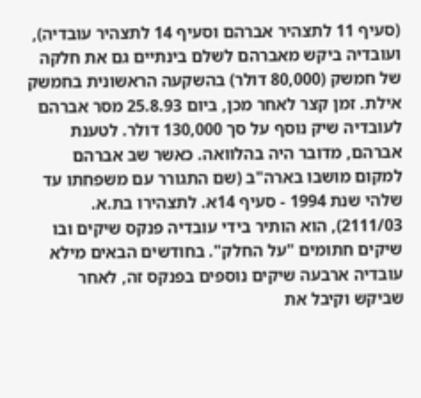(סעיף 11 לתצהיר אברהם וסעיף 14 לתצהיר עובדיה), ועובדיה ביקש מאברהם לשלם בינתיים גם את חלקה של חמשק (80,000 דולר) בהשקעה הראשונית בחמשק אילת. זמן קצר לאחר מכן, ביום 25.8.93 מסר אברהם לעובדיה שיק נוסף על סך 130,000 דולר. לטענת אברהם, מדובר היה בהלוואה. כאשר שב אברהם למקום מושבו בארה"ב (שם התגורר עם משפחתו עד שלהי שנת 1994 - סעיף 14א. לתצהירו בת.א. 2111/03), הוא הותיר בידי עובדיה פנקס שיקים ובו שיקים חתומים "על החלק". בחודשים הבאים מילא עובדיה ארבעה שיקים נוספים בפנקס זה, לאחר שביקש וקיבל את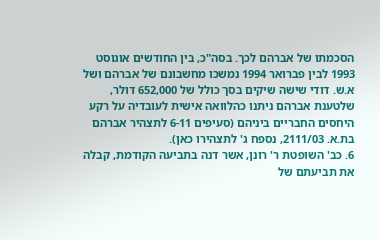הסכמתו של אברהם לכך. בסה"כ, בין החודשים אוגוסט 1993 לבין פברואר 1994 נמשכו מחשבונם של אברהם ושל א.ש. דודי שישה שיקים בסך כולל של 652,000 דולר, שלטענת אברהם ניתנו כהלוואה אישית לעובדיה על רקע היחסים החבריים ביניהם (סעיפים 6-11 לתצהיר אברהם בת.א. 2111/03, נספח ג' לתצהירו כאן).
6. כב' השופטת ר' רונן, אשר דנה בתביעה הקודמת, קבלה את תביעתם של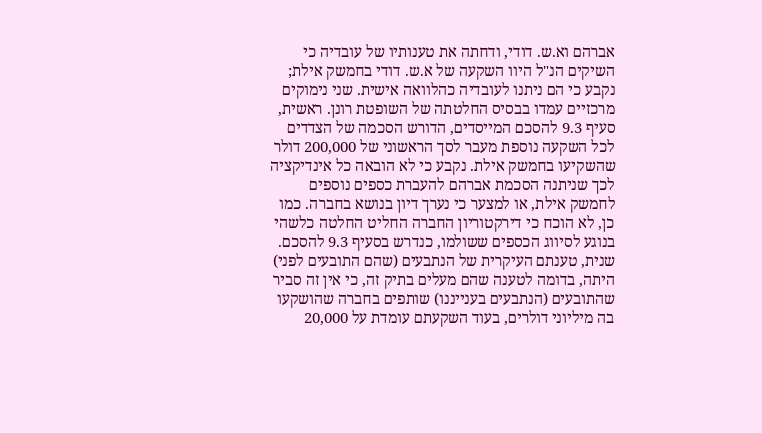אברהם וא.ש. דודי, ודחתה את טענותיו של עובדיה כי השיקים הנ"ל היוו השקעה של א.ש. דודי בחמשק אילת; נקבע כי הם ניתנו לעובדיה כהלוואה אישית. שני נימוקים מרכזיים עמדו בבסיס החלטתה של השופטת רונן. ראשית, סעיף 9.3 להסכם המייסדים, הדורש הסכמה של הצדדים לכל השקעה נוספת מעבר לסך הראשוני של 200,000 דולר שהשקיעו בחמשק אילת. נקבע כי לא הובאה כל אינדיקציה לכך שניתנה הסכמת אברהם להעברת כספים נוספים לחמשק אילת, או למצער כי נערך דיון בנושא בחברה. כמו כן, לא הוכח כי דירקטוריון החברה החליט החלטה כלשהי בנוגע לסיווג הכספים ששולמו, כנדרש בסעיף 9.3 להסכם. שנית, טענתם העיקרית של הנתבעים (שהם התובעים לפני) היתה, בדומה לטענה שהם מעלים בתיק זה, כי אין זה סביר שהתובעים (הנתבעים בענייננו) שותפים בחברה שהושקעו בה מיליוני דולרים, בעוד השקעתם עומדת על 20,000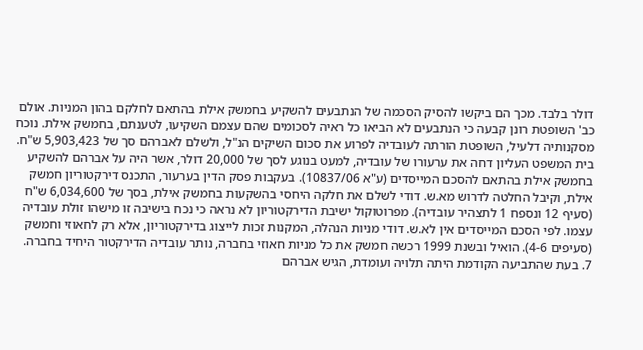דולר בלבד. מכך הם ביקשו להסיק הסכמה של הנתבעים להשקיע בחמשק אילת בהתאם לחלקם בהון המניות. אולם כב' השופטת רונן קבעה כי הנתבעים לא הביאו כל ראיה לסכומים שהם עצמם השקיעו, לטענתם, בחמשק אילת. נוכח מסקנותיה דלעיל, השופטת הורתה לעובדיה לפרוע את סכום השיקים הנ"ל, ולשלם לאברהם סך של 5,903,423 ש"ח.
בית המשפט העליון דחה את ערעורו של עובדיה, למעט בנוגע לסך של 20,000 דולר, אשר היה על אברהם להשקיע בחמשק אילת בהתאם להסכם המייסדים (ע"א 10837/06). בעקבות פסק הדין בערעור, התכנס דירקטוריון חמשק אילת, וקיבל החלטה לדרוש מא.ש. דודי לשלם את חלקה היחסי בהשקעות בחמשק אילת, בסך של 6,034,600 ש"ח (סעיף 12 ונספח 1 לתצהיר עובדיה). מפרוטוקול ישיבת הדירקטוריון לא נראה כי נכח בישיבה זו מישהו זולת עובדיה עצמו. לפי הסכם המייסדים אין לא.ש. דודי מניות הנהלה, המקנות זכות לייצוג בדירקטוריון, אלא רק לחאוזי וחמשק (סעיפים 4-6). הואיל ובשנת 1999 רכשה חמשק את כל מניות חאוזי בחברה, נותר עובדיה הדירקטור היחיד בחברה.
7. בעת שהתביעה הקודמת היתה תלויה ועומדת, הגיש אברהם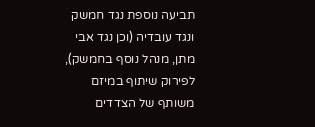תביעה נוספת נגד חמשק ונגד עובדיה (וכן נגד אבי מתן, מנהל נוסף בחמשק), לפירוק שיתוף במיזם משותף של הצדדים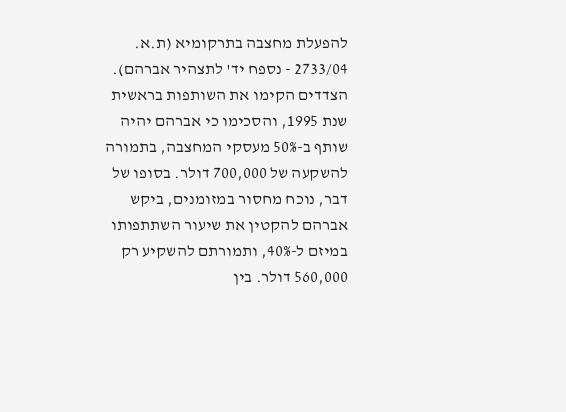להפעלת מחצבה בתרקומיא (ת.א. 2733/04 - נספח יד' לתצהיר אברהם). הצדדים הקימו את השותפות בראשית שנת 1995, והסכימו כי אברהם יהיה שותף ב-50% מעסקי המחצבה, בתמורה להשקעה של 700,000 דולר. בסופו של דבר, נוכח מחסור במזומנים, ביקש אברהם להקטין את שיעור השתתפותו במיזם ל-40%, ותמורתם להשקיע רק 560,000 דולר. בין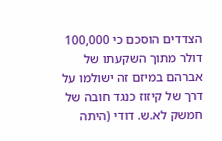הצדדים הוסכם כי 100,000 דולר מתוך השקעתו של אברהם במיזם זה ישולמו על דרך של קיזוז כנגד חובה של חמשק לא.ש. דודי (היתה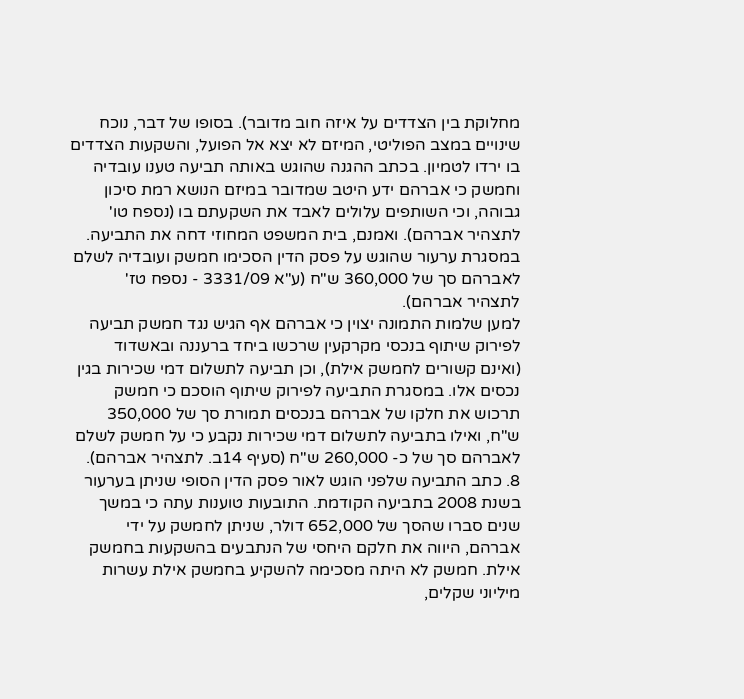מחלוקת בין הצדדים על איזה חוב מדובר). בסופו של דבר, נוכח שינויים במצב הפוליטי, המיזם לא יצא אל הפועל, והשקעות הצדדים בו ירדו לטמיון. בכתב ההגנה שהוגש באותה תביעה טענו עובדיה וחמשק כי אברהם ידע היטב שמדובר במיזם הנושא רמת סיכון גבוהה, וכי השותפים עלולים לאבד את השקעתם בו (נספח טו' לתצהיר אברהם). ואמנם, בית המשפט המחוזי דחה את התביעה. במסגרת ערעור שהוגש על פסק הדין הסכימו חמשק ועובדיה לשלם לאברהם סך של 360,000 ש"ח (ע"א 3331/09 - נספח טז' לתצהיר אברהם).
למען שלמות התמונה יצוין כי אברהם אף הגיש נגד חמשק תביעה לפירוק שיתוף בנכסי מקרקעין שרכשו ביחד ברעננה ובאשדוד (ואינם קשורים לחמשק אילת), וכן תביעה לתשלום דמי שכירות בגין נכסים אלו. במסגרת התביעה לפירוק שיתוף הוסכם כי חמשק תרכוש את חלקו של אברהם בנכסים תמורת סך של 350,000 ש"ח, ואילו בתביעה לתשלום דמי שכירות נקבע כי על חמשק לשלם לאברהם סך של כ- 260,000 ש"ח (סעיף 14ב. לתצהיר אברהם).
8. כתב התביעה שלפני הוגש לאור פסק הדין הסופי שניתן בערעור בשנת 2008 בתביעה הקודמת. התובעות טוענות עתה כי במשך שנים סברו שהסך של 652,000 דולר, שניתן לחמשק על ידי אברהם, היווה את חלקם היחסי של הנתבעים בהשקעות בחמשק אילת. חמשק לא היתה מסכימה להשקיע בחמשק אילת עשרות מיליוני שקלים,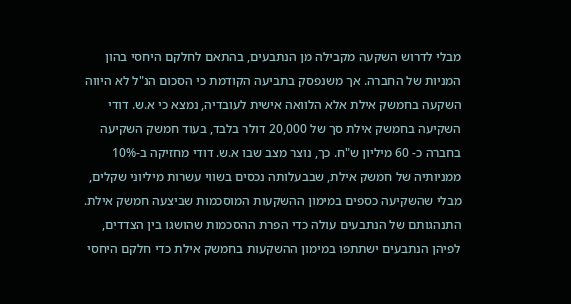מבלי לדרוש השקעה מקבילה מן הנתבעים, בהתאם לחלקם היחסי בהון המניות של החברה. אך משנפסק בתביעה הקודמת כי הסכום הנ"ל לא היווה השקעה בחמשק אילת אלא הלוואה אישית לעובדיה, נמצא כי א.ש. דודי השקיעה בחמשק אילת סך של 20,000 דולר בלבד, בעוד חמשק השקיעה בחברה כ- 60 מיליון ש"ח. כך, נוצר מצב שבו א.ש. דודי מחזיקה ב-10% ממניותיה של חמשק אילת, שבבעלותה נכסים בשווי עשרות מיליוני שקלים, מבלי שהשקיעה כספים במימון ההשקעות המוסכמות שביצעה חמשק אילת. התנהגותם של הנתבעים עולה כדי הפרת ההסכמות שהושגו בין הצדדים, לפיהן הנתבעים ישתתפו במימון ההשקעות בחמשק אילת כדי חלקם היחסי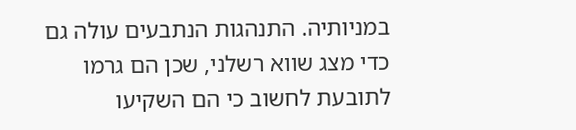במניותיה. התנהגות הנתבעים עולה גם כדי מצג שווא רשלני, שכן הם גרמו לתובעת לחשוב כי הם השקיעו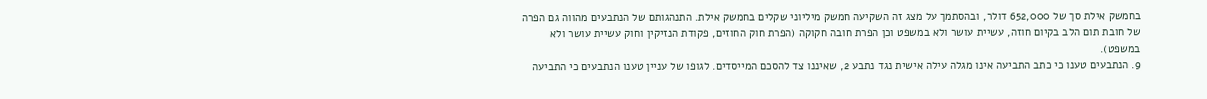בחמשק אילת סך של 652,000 דולר, ובהסתמך על מצג זה השקיעה חמשק מיליוני שקלים בחמשק אילת. התנהגותם של הנתבעים מהווה גם הפרה של חובת תום הלב בקיום חוזה, עשיית עושר ולא במשפט וכן הפרת חובה חקוקה (הפרת חוק החוזים, פקודת הנזיקין וחוק עשיית עושר ולא במשפט).
9. הנתבעים טענו כי כתב התביעה אינו מגלה עילה אישית נגד נתבע 2, שאיננו צד להסכם המייסדים. לגופו של עניין טענו הנתבעים כי התביעה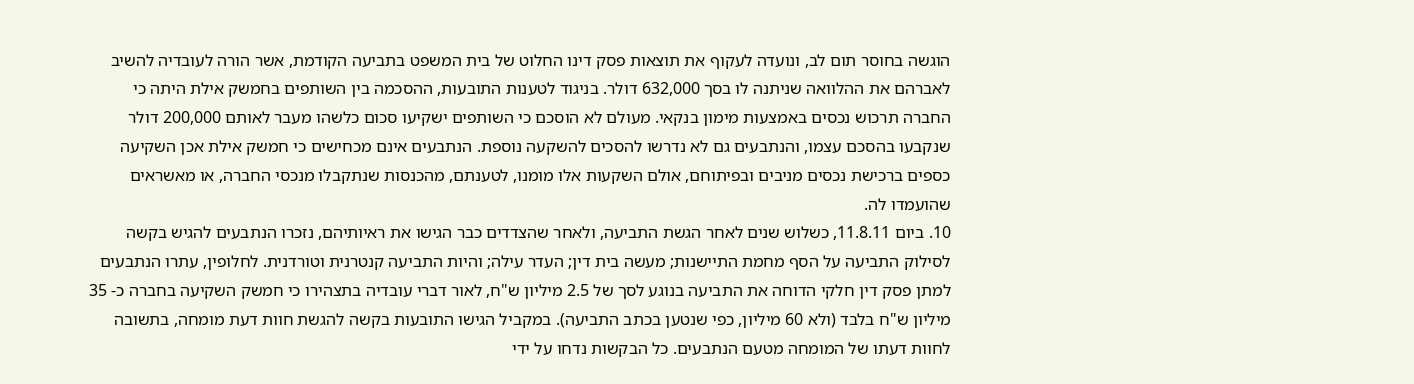הוגשה בחוסר תום לב, ונועדה לעקוף את תוצאות פסק דינו החלוט של בית המשפט בתביעה הקודמת, אשר הורה לעובדיה להשיב לאברהם את ההלוואה שניתנה לו בסך 632,000 דולר. בניגוד לטענות התובעות, ההסכמה בין השותפים בחמשק אילת היתה כי החברה תרכוש נכסים באמצעות מימון בנקאי. מעולם לא הוסכם כי השותפים ישקיעו סכום כלשהו מעבר לאותם 200,000 דולר שנקבעו בהסכם עצמו, והנתבעים גם לא נדרשו להסכים להשקעה נוספת. הנתבעים אינם מכחישים כי חמשק אילת אכן השקיעה כספים ברכישת נכסים מניבים ובפיתוחם, אולם השקעות אלו מומנו, לטענתם, מהכנסות שנתקבלו מנכסי החברה, או מאשראים שהועמדו לה.
10. ביום 11.8.11, כשלוש שנים לאחר הגשת התביעה, ולאחר שהצדדים כבר הגישו את ראיותיהם, נזכרו הנתבעים להגיש בקשה לסילוק התביעה על הסף מחמת התיישנות; מעשה בית דין; העדר עילה; והיות התביעה קנטרנית וטורדנית. לחלופין, עתרו הנתבעים למתן פסק דין חלקי הדוחה את התביעה בנוגע לסך של 2.5 מיליון ש"ח, לאור דברי עובדיה בתצהירו כי חמשק השקיעה בחברה כ- 35 מיליון ש"ח בלבד (ולא 60 מיליון, כפי שנטען בכתב התביעה). במקביל הגישו התובעות בקשה להגשת חוות דעת מומחה, בתשובה לחוות דעתו של המומחה מטעם הנתבעים. כל הבקשות נדחו על ידי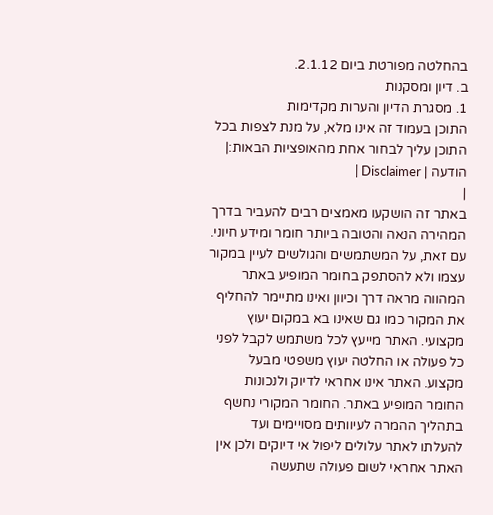בהחלטה מפורטת ביום 2.1.12.
ב. דיון ומסקנות
1. מסגרת הדיון והערות מקדימות
התוכן בעמוד זה אינו מלא, על מנת לצפות בכל התוכן עליך לבחור אחת מהאופציות הבאות:| הודעה | Disclaimer |
|
באתר זה הושקעו מאמצים רבים להעביר בדרך המהירה הנאה והטובה ביותר חומר ומידע חיוני. עם זאת, על המשתמשים והגולשים לעיין במקור עצמו ולא להסתפק בחומר המופיע באתר המהווה מראה דרך וכיוון ואינו מתיימר להחליף את המקור כמו גם שאינו בא במקום יעוץ מקצועי. האתר מייעץ לכל משתמש לקבל לפני כל פעולה או החלטה יעוץ משפטי מבעל מקצוע. האתר אינו אחראי לדיוק ולנכונות החומר המופיע באתר. החומר המקורי נחשף בתהליך ההמרה לעיוותים מסויימים ועד להעלתו לאתר עלולים ליפול אי דיוקים ולכן אין האתר אחראי לשום פעולה שתעשה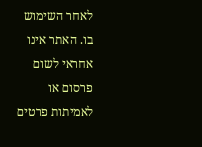לאחר השימוש בו. האתר אינו אחראי לשום פרסום או לאמיתות פרטים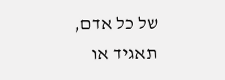של כל אדם, תאגיד או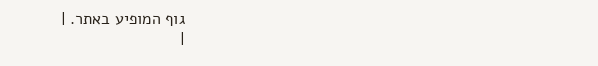גוף המופיע באתר. |
|